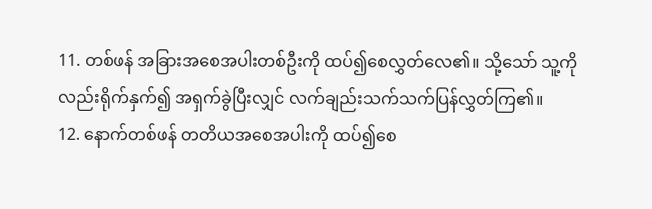11. တစ်ဖန် အခြားအစေအပါးတစ်ဦးကို ထပ်၍စေလွှတ်လေ၏။ သို့သော် သူ့ကိုလည်းရိုက်နှက်၍ အရှက်ခွဲပြီးလျှင် လက်ချည်းသက်သက်ပြန်လွှတ်ကြ၏။
12. နောက်တစ်ဖန် တတိယအစေအပါးကို ထပ်၍စေ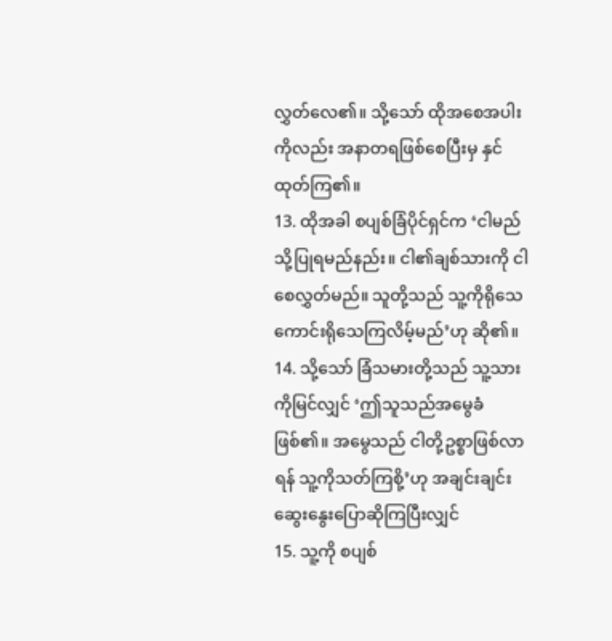လွှတ်လေ၏။ သို့သော် ထိုအစေအပါးကိုလည်း အနာတရဖြစ်စေပြီးမှ နှင်ထုတ်ကြ၏။
13. ထိုအခါ စပျစ်ခြံပိုင်ရှင်က ‘ငါမည်သို့ပြုရမည်နည်း။ ငါ၏ချစ်သားကို ငါစေလွှတ်မည်။ သူတို့သည် သူ့ကိုရိုသေကောင်းရိုသေကြလိမ့်မည်’ဟု ဆို၏။
14. သို့သော် ခြံသမားတို့သည် သူ့သားကိုမြင်လျှင် ‘ဤသူသည်အမွေခံဖြစ်၏။ အမွေသည် ငါတို့ဥစ္စာဖြစ်လာရန် သူ့ကိုသတ်ကြစို့’ဟု အချင်းချင်းဆွေးနွေးပြောဆိုကြပြီးလျှင်
15. သူ့ကို စပျစ်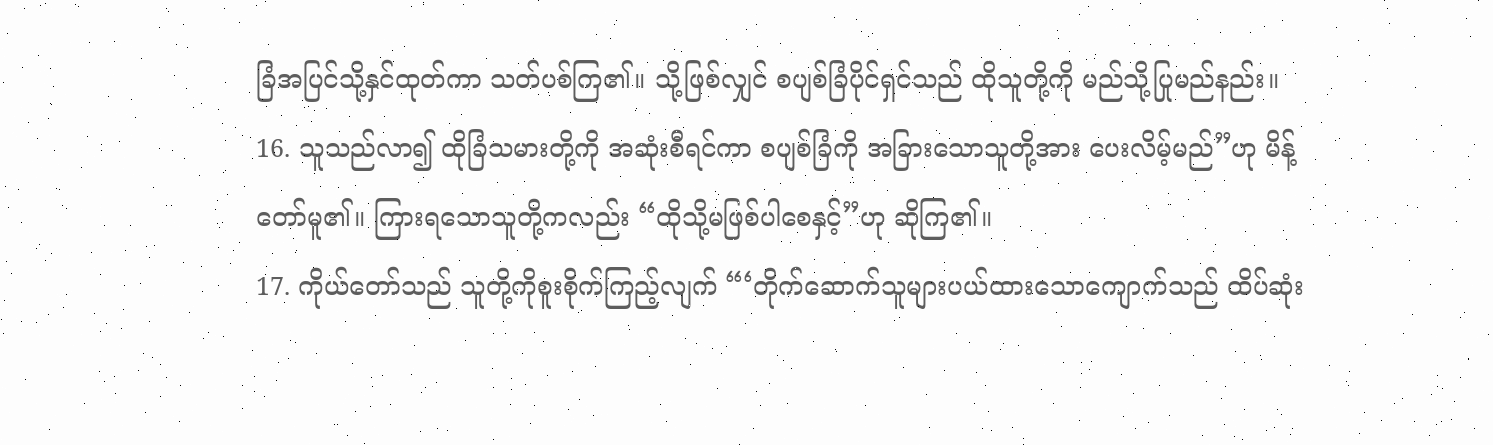ခြံအပြင်သို့နှင်ထုတ်ကာ သတ်ပစ်ကြ၏။ သို့ဖြစ်လျှင် စပျစ်ခြံပိုင်ရှင်သည် ထိုသူတို့ကို မည်သို့ပြုမည်နည်း။
16. သူသည်လာ၍ ထိုခြံသမားတို့ကို အဆုံးစီရင်ကာ စပျစ်ခြံကို အခြားသောသူတို့အား ပေးလိမ့်မည်”ဟု မိန့်တော်မူ၏။ ကြားရသောသူတို့ကလည်း “ထိုသို့မဖြစ်ပါစေနှင့်”ဟု ဆိုကြ၏။
17. ကိုယ်တော်သည် သူတို့ကိုစူးစိုက်ကြည့်လျက် “‘တိုက်ဆောက်သူများပယ်ထားသောကျောက်သည် ထိပ်ဆုံး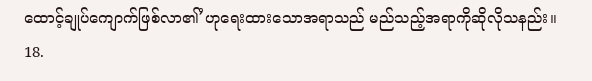ထောင့်ချုပ်ကျောက်ဖြစ်လာ၏’ဟုရေးထားသောအရာသည် မည်သည့်အရာကိုဆိုလိုသနည်း။
18.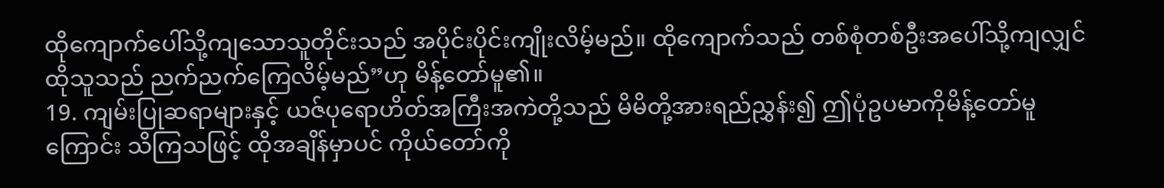ထိုကျောက်ပေါ်သို့ကျသောသူတိုင်းသည် အပိုင်းပိုင်းကျိုးလိမ့်မည်။ ထိုကျောက်သည် တစ်စုံတစ်ဦးအပေါ်သို့ကျလျှင် ထိုသူသည် ညက်ညက်ကြေလိမ့်မည်”ဟု မိန့်တော်မူ၏။
19. ကျမ်းပြုဆရာများနှင့် ယဇ်ပုရောဟိတ်အကြီးအကဲတို့သည် မိမိတို့အားရည်ညွှန်း၍ ဤပုံဥပမာကိုမိန့်တော်မူကြောင်း သိကြသဖြင့် ထိုအချိန်မှာပင် ကိုယ်တော်ကို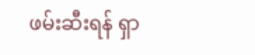ဖမ်းဆီးရန် ရှာ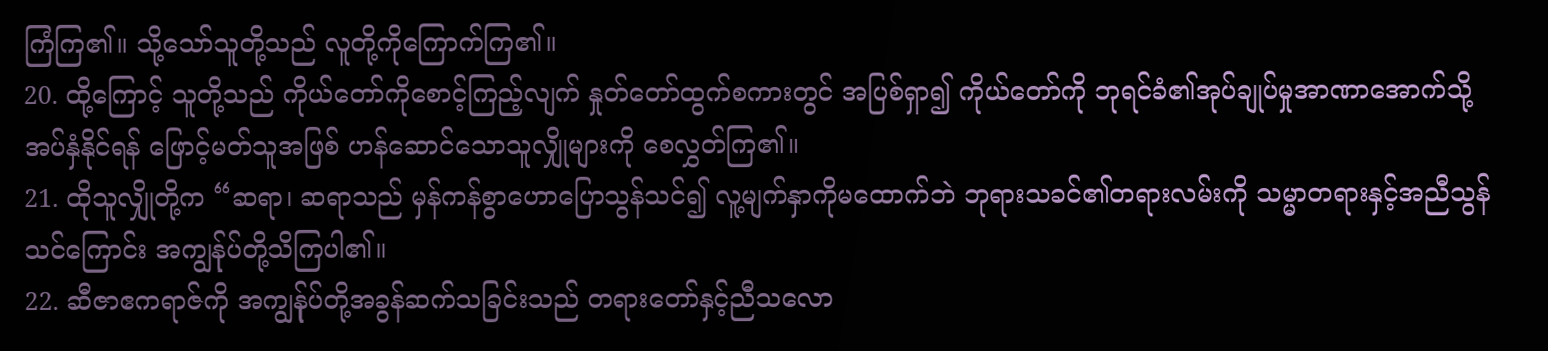ကြံကြ၏။ သို့သော်သူတို့သည် လူတို့ကိုကြောက်ကြ၏။
20. ထို့ကြောင့် သူတို့သည် ကိုယ်တော်ကိုစောင့်ကြည့်လျက် နှုတ်တော်ထွက်စကားတွင် အပြစ်ရှာ၍ ကိုယ်တော်ကို ဘုရင်ခံ၏အုပ်ချုပ်မှုအာဏာအောက်သို့ အပ်နှံနိုင်ရန် ဖြောင့်မတ်သူအဖြစ် ဟန်ဆောင်သောသူလျှိုများကို စေလွှတ်ကြ၏။
21. ထိုသူလျှိုတို့က “ဆရာ၊ ဆရာသည် မှန်ကန်စွာဟောပြောသွန်သင်၍ လူ့မျက်နှာကိုမထောက်ဘဲ ဘုရားသခင်၏တရားလမ်းကို သမ္မာတရားနှင့်အညီသွန်သင်ကြောင်း အကျွန်ုပ်တို့သိကြပါ၏။
22. ဆီဇာဧကရာဇ်ကို အကျွန်ုပ်တို့အခွန်ဆက်သခြင်းသည် တရားတော်နှင့်ညီသလော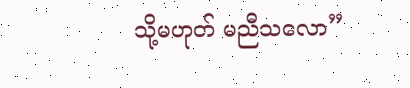သို့မဟုတ် မညီသလော”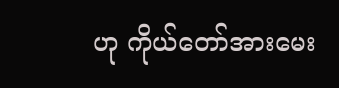ဟု ကိုယ်တော်အားမေး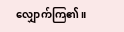လျှောက်ကြ၏။